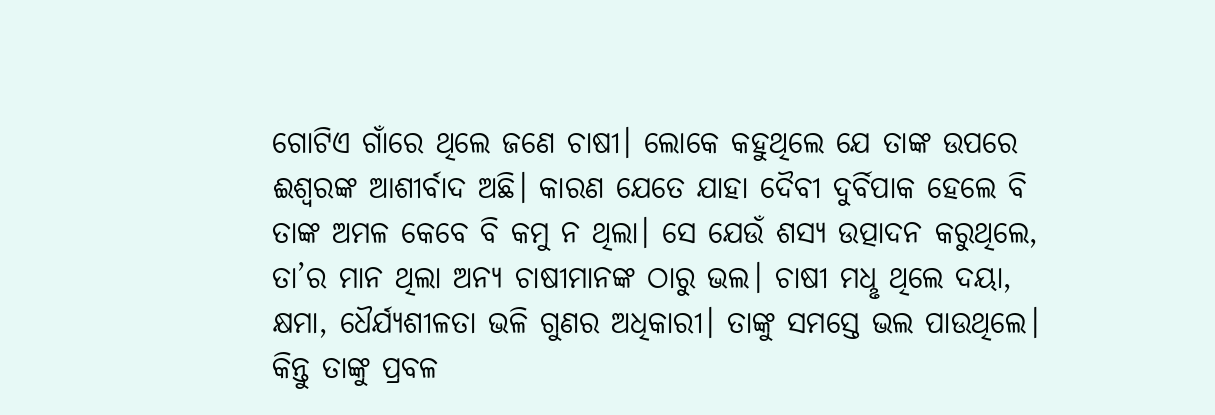ଗୋଟିଏ ଗାଁରେ ଥିଲେ ଜଣେ ଚାଷୀ। ଲୋକେ କହୁଥିଲେ ଯେ ତାଙ୍କ ଉପରେ ଈଶ୍ବରଙ୍କ ଆଶୀର୍ବାଦ ଅଛି। କାରଣ ଯେତେ ଯାହା ଦୈବୀ ଦୁର୍ବିପାକ ହେଲେ ବି ତାଙ୍କ ଅମଳ କେବେ ବି କମୁ ନ ଥିଲା। ସେ ଯେଉଁ ଶସ୍ୟ ଉତ୍ପାଦନ କରୁଥିଲେ, ତା’ର ମାନ ଥିଲା ଅନ୍ୟ ଚାଷୀମାନଙ୍କ ଠାରୁ ଭଲ। ଚାଷୀ ମଧୢ ଥିଲେ ଦୟା, କ୍ଷମା, ଧୈର୍ଯ୍ୟଶୀଳତା ଭଳି ଗୁଣର ଅଧିକାରୀ। ତାଙ୍କୁ ସମସ୍ତେ ଭଲ ପାଉଥିଲେ।
କିନ୍ତୁ ତାଙ୍କୁ ପ୍ରବଳ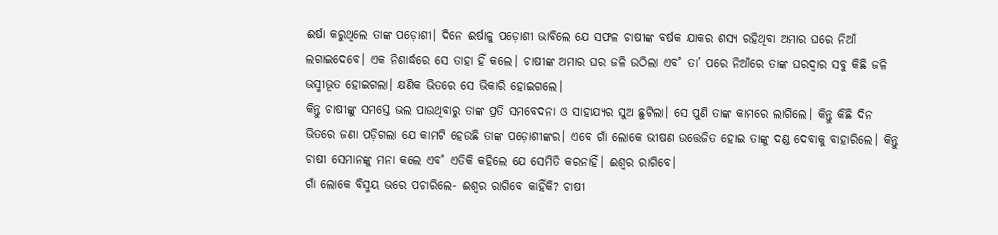ଈର୍ଷା କରୁଥିଲେ ତାଙ୍କ ପଡ଼ୋଶୀ। ଦିନେ ଈର୍ଷାଳୁ ପଡ଼ୋଶୀ ଭାବିଲେ ଯେ ସଫଳ ଚାଷୀଙ୍କ ବର୍ଷକ ଯାକର ଶସ୍ୟ ରହିଥିବା ଅମାର ଘରେ ନିଆଁ ଲଗାଇଦେବେ। ଏକ ନିଶାର୍ଦ୍ଧରେ ସେ ତାହା ହିଁ କଲେ। ଚାଷୀଙ୍କ ଅମାର ଘର ଜଳି ଉଠିଲା ଏବ˚ ତା’ ପରେ ନିଆଁରେ ତାଙ୍କ ଘରଦ୍ବାର ସବୁ କିଛି ଜଳି ଭସ୍ମୀଭୂତ ହୋଇଗଲା। କ୍ଷଣିକ ଭିତରେ ସେ ଭିକାରି ହୋଇଗଲେ।
କିନ୍ତୁ ଚାଷୀଙ୍କୁ ସମସ୍ତେ ଭଲ ପାଉଥିବାରୁ ତାଙ୍କ ପ୍ରତି ସମବେଦନା ଓ ସାହାଯ୍ୟର ସୁଅ ଛୁଟିଲା। ସେ ପୁଣି ତାଙ୍କ କାମରେ ଲାଗିଲେ। କିନ୍ତୁ କିଛି ଦିନ ଭିତରେ ଜଣା ପଡ଼ିଗଲା ଯେ କାମଟି ହେଉଛି ତାଙ୍କ ପଡ଼ୋଶୀଙ୍କର। ଏବେ ଗାଁ ଲୋକେ ଭୀଷଣ ଉତ୍ତେଜିତ ହୋଇ ତାଙ୍କୁ ଦଣ୍ଡ ଦେବାକୁ ବାହାରିଲେ। କିନ୍ତୁ ଚାଷୀ ସେମାନଙ୍କୁ ମନା କଲେ ଏବ˚ ଏତିକି କହିଲେ ଯେ ସେମିତି କରନାହିଁ। ଈଶ୍ବର ରାଗିବେ।
ଗାଁ ଲୋକେ ବିସ୍ମୟ ଭରେ ପଚାରିଲେ- ଈଶ୍ବର ରାଗିବେ କାହିଁକି? ଚାଷୀ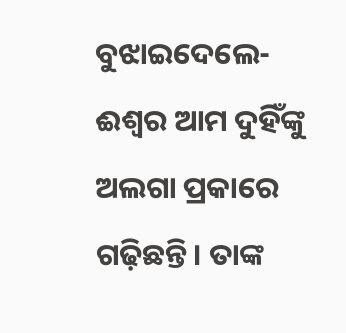ବୁଝାଇଦେଲେ- ଈଶ୍ବର ଆମ ଦୁହିଁଙ୍କୁ ଅଲଗା ପ୍ରକାରେ ଗଢ଼ିଛନ୍ତି। ତାଙ୍କ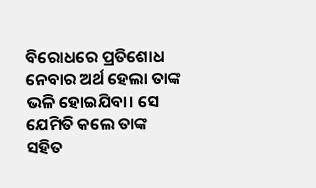ବିରୋଧରେ ପ୍ରତିଶୋଧ ନେବାର ଅର୍ଥ ହେଲା ତାଙ୍କ ଭଳି ହୋଇଯିବା। ସେ ଯେମିତି କଲେ ତାଙ୍କ ସହିତ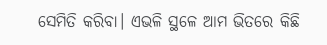ସେମିତି କରିବା। ଏଭଳି ସ୍ଥଳେ ଆମ ଭିତରେ କିଛି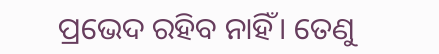ପ୍ରଭେଦ ରହିବ ନାହିଁ। ତେଣୁ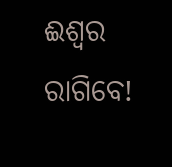ଈଶ୍ବର ରାଗିବେ!